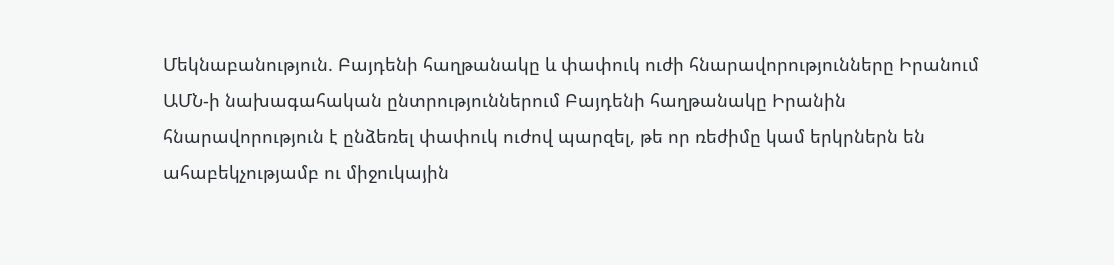Մեկնաբանություն. Բայդենի հաղթանակը և փափուկ ուժի հնարավորությունները Իրանում
ԱՄՆ-ի նախագահական ընտրություններում Բայդենի հաղթանակը Իրանին հնարավորություն է ընձեռել փափուկ ուժով պարզել, թե որ ռեժիմը կամ երկրներն են ահաբեկչությամբ ու միջուկային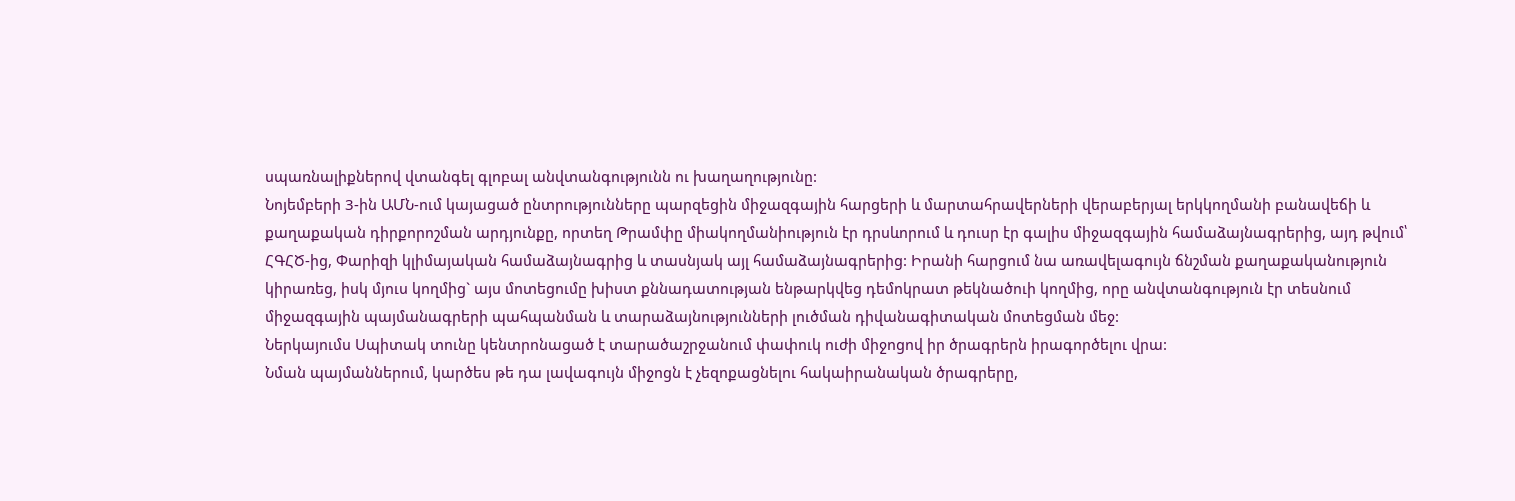սպառնալիքներով վտանգել գլոբալ անվտանգությունն ու խաղաղությունը:
Նոյեմբերի 3-ին ԱՄՆ-ում կայացած ընտրությունները պարզեցին միջազգային հարցերի և մարտահրավերների վերաբերյալ երկկողմանի բանավեճի և քաղաքական դիրքորոշման արդյունքը, որտեղ Թրամփը միակողմանիություն էր դրսևորում և դուսր էր գալիս միջազգային համաձայնագրերից, այդ թվում՝ ՀԳՀԾ-ից, Փարիզի կլիմայական համաձայնագրից և տասնյակ այլ համաձայնագրերից: Իրանի հարցում նա առավելագույն ճնշման քաղաքականություն կիրառեց, իսկ մյուս կողմից` այս մոտեցումը խիստ քննադատության ենթարկվեց դեմոկրատ թեկնածուի կողմից, որը անվտանգություն էր տեսնում միջազգային պայմանագրերի պահպանման և տարաձայնությունների լուծման դիվանագիտական մոտեցման մեջ:
Ներկայումս Սպիտակ տունը կենտրոնացած է տարածաշրջանում փափուկ ուժի միջոցով իր ծրագրերն իրագործելու վրա:
Նման պայմաններում, կարծես թե դա լավագույն միջոցն է չեզոքացնելու հակաիրանական ծրագրերը,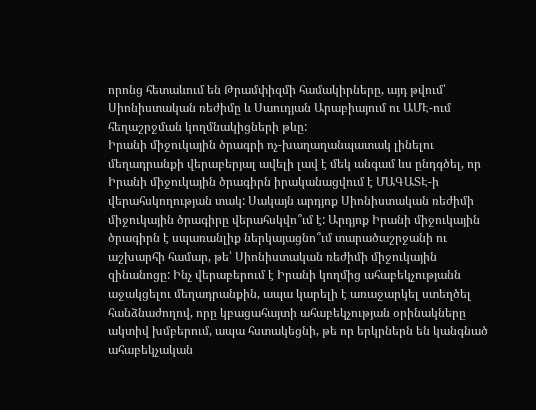որոնց հետաևում են Թրամփիզմի համակիրները, այդ թվում՝ Սիոնիստական ռեժիմը և Սաուդյան Արաբիայում ու ԱՄԷ-ում հեղաշրջման կողմնակիցների թևը:
Իրանի միջուկային ծրագրի ոչ-խաղաղանպատակ լինելու մեղադրանքի վերաբերյալ ավելի լավ է մեկ անգամ ևս ընդգծել, որ Իրանի միջուկային ծրագիրն իրականացվում է ՄԱԳԱՏԷ-ի վերահսկողության տակ: Սակայն արդյոք Սիոնիստական ռեժիմի միջուկային ծրագիրը վերահսկվո՞ւմ է: Արդյոք Իրանի միջուկային ծրագիրն է սպառանլիք ներկայացնո՞ւմ տարածաշրջանի ու աշխարհի համար, թե՝ Սիոնիստական ռեժիմի միջուկային զինանոցը: Ինչ վերաբերում է Իրանի կողմից ահաբեկչությանն աջակցելու մեղադրանքին, ապա կարելի է առաջարկել ստեղծել հանձնաժողով, որը կբացահայտի ահաբեկչության օրինակները ակտիվ խմբերում, ապա հստակեցնի, թե որ երկրներն են կանգնած ահաբեկչական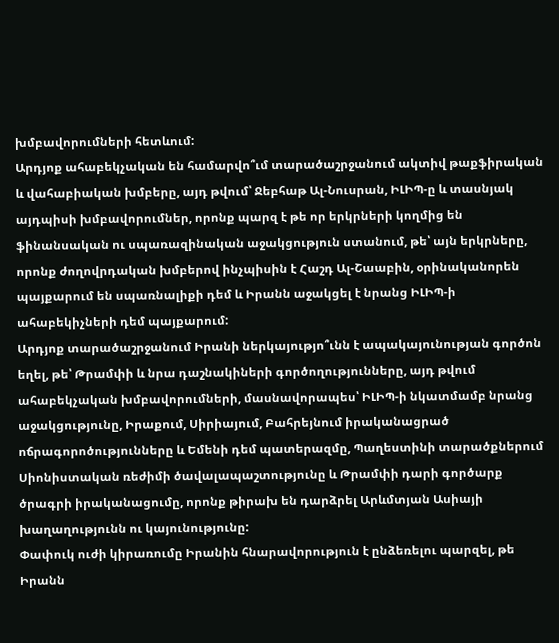խմբավորումների հետևում:
Արդյոք ահաբեկչական են համարվո՞ւմ տարածաշրջանում ակտիվ թաքֆիրական և վահաբիական խմբերը, այդ թվում՝ Ջեբհաթ Ալ-Նուսրան, ԻԼԻՊ-ը և տասնյակ այդպիսի խմբավորումներ, որոնք պարզ է թե որ երկրների կողմից են ֆինանսական ու սպառազինական աջակցություն ստանում, թե՝ այն երկրները, որոնք ժողովրդական խմբերով ինչպիսին է Հաշդ Ալ-Շաաբին, օրինականորեն պայքարում են սպառնալիքի դեմ և Իրանն աջակցել է նրանց ԻԼԻՊ-ի ահաբեկիչների դեմ պայքարում:
Արդյոք տարածաշրջանում Իրանի ներկայությո՞ւնն է ապակայունության գործոն եղել, թե՝ Թրամփի և նրա դաշնակիների գործողությունները, այդ թվում ահաբեկչական խմբավորումների, մասնավորապես՝ ԻԼԻՊ-ի նկատմամբ նրանց աջակցությունը, Իրաքում, Սիրիայում, Բահրեյնում իրականացրած ոճրագորոծությունները և Եմենի դեմ պատերազմը, Պաղեստինի տարածքներում Սիոնիստական ռեժիմի ծավալապաշտությունը և Թրամփի դարի գործարք ծրագրի իրականացումը, որոնք թիրախ են դարձրել Արևմտյան Ասիայի խաղաղությունն ու կայունությունը:
Փափուկ ուժի կիրառումը Իրանին հնարավորություն է ընձեռելու պարզել, թե Իրանն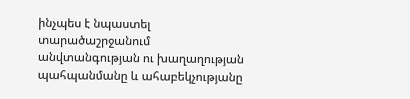ինչպես է նպաստել տարածաշրջանում անվտանգության ու խաղաղության պահպանմանը և ահաբեկչությանը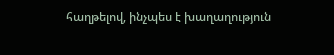հաղթելով, ինչպես է խաղաղություն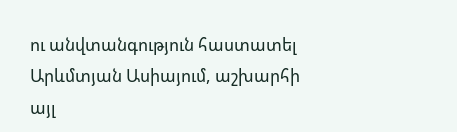ու անվտանգություն հաստատել Արևմտյան Ասիայում, աշխարհի այլ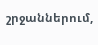շրջաններում,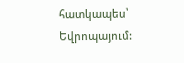հատկապես՝ Եվրոպայում: